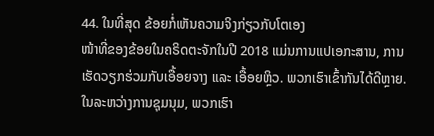44. ໃນທີ່ສຸດ ຂ້ອຍກໍ່ເຫັນຄວາມຈິງກ່ຽວກັບໂຕເອງ
ໜ້າທີ່ຂອງຂ້ອຍໃນຄຣິດຕະຈັກໃນປີ 2018 ແມ່ນການແປເອກະສານ, ການເຮັດວຽກຮ່ວມກັບເອື້ອຍຈາງ ແລະ ເອື້ອຍຫຼິວ. ພວກເຮົາເຂົ້າກັນໄດ້ດີຫຼາຍ. ໃນລະຫວ່າງການຊຸມນຸມ, ພວກເຮົາ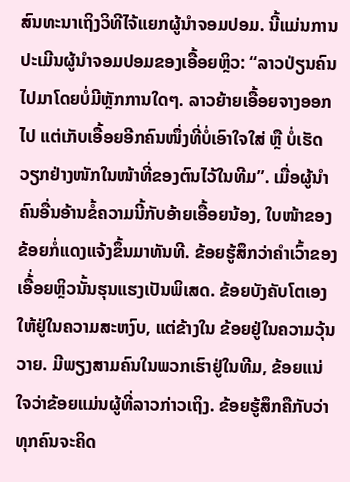ສົນທະນາເຖິງວິທີໄຈ້ແຍກຜູ້ນຳຈອມປອມ. ນີ້ແມ່ນການປະເມີນຜູ້ນຳຈອມປອມຂອງເອື້ອຍຫຼິວ: “ລາວປ່ຽນຄົນໄປມາໂດຍບໍ່ມີຫຼັກການໃດໆ. ລາວຍ້າຍເອື້ອຍຈາງອອກໄປ ແຕ່ເກັບເອື້ອຍອີກຄົນໜຶ່ງທີ່ບໍ່ເອົາໃຈໃສ່ ຫຼື ບໍ່ເຮັດວຽກຢ່າງໜັກໃນໜ້າທີ່ຂອງຕົນໄວ້ໃນທີມ”. ເມື່ອຜູ້ນຳຄົນອື່ນອ້ານຂໍ້ຄວາມນີ້ກັບອ້າຍເອື້ອຍນ້ອງ, ໃບໜ້າຂອງຂ້ອຍກໍ່ແດງແຈ້ງຂຶ້ນມາທັນທີ. ຂ້ອຍຮູ້ສຶກວ່າຄຳເວົ້າຂອງເອື້່ອຍຫຼິວນັ້ນຮຸນແຮງເປັນພິເສດ. ຂ້ອຍບັງຄັບໂຕເອງໃຫ້ຢູ່ໃນຄວາມສະຫງົບ, ແຕ່ຂ້າງໃນ ຂ້ອຍຢູ່ໃນຄວາມວຸ້ນວາຍ. ມີພຽງສາມຄົນໃນພວກເຮົາຢູ່ໃນທີມ, ຂ້ອຍແນ່ໃຈວ່າຂ້ອຍແມ່ນຜູ້ທີ່ລາວກ່າວເຖິງ. ຂ້ອຍຮູ້ສຶກຄືກັບວ່າທຸກຄົນຈະຄິດ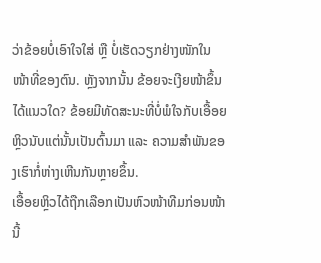ວ່າຂ້ອຍບໍ່ເອົາໃຈໃສ່ ຫຼື ບໍ່ເຮັດວຽກຢ່າງໜັກໃນໜ້າທີ່ຂອງຕົນ. ຫຼັງຈາກນັ້ນ ຂ້ອຍຈະເງີຍໜ້າຂຶ້ນໄດ້ແນວໃດ? ຂ້ອຍມີທັດສະນະທີ່ບໍ່ພໍໃຈກັບເອື້ອຍຫຼິວນັບແຕ່ນັ້ນເປັນຕົ້ນມາ ແລະ ຄວາມສຳພັນຂອງເຮົາກໍ່ຫ່າງເຫີນກັນຫຼາຍຂຶ້ນ.
ເອື້ອຍຫຼິວໄດ້ຖືກເລືອກເປັນຫົວໜ້າທີມກ່ອນໜ້ານີ້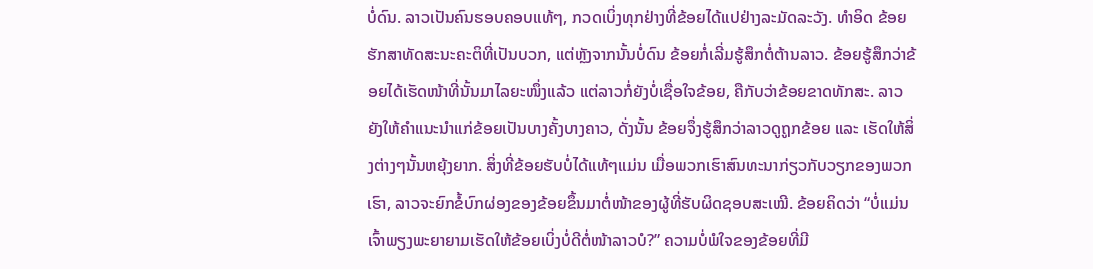ບໍ່ດົນ. ລາວເປັນຄົນຮອບຄອບແທ້ໆ, ກວດເບິ່ງທຸກຢ່າງທີ່ຂ້ອຍໄດ້ແປຢ່າງລະມັດລະວັງ. ທຳອິດ ຂ້ອຍຮັກສາທັດສະນະຄະຕິທີ່ເປັນບວກ, ແຕ່ຫຼັງຈາກນັ້ນບໍ່ດົນ ຂ້ອຍກໍ່ເລີ່ມຮູ້ສຶກຕໍ່ຕ້ານລາວ. ຂ້ອຍຮູ້ສຶກວ່າຂ້ອຍໄດ້ເຮັດໜ້າທີ່ນັ້ນມາໄລຍະໜຶ່ງແລ້ວ ແຕ່ລາວກໍ່ຍັງບໍ່ເຊື່ອໃຈຂ້ອຍ, ຄືກັບວ່າຂ້ອຍຂາດທັກສະ. ລາວຍັງໃຫ້ຄຳແນະນຳແກ່ຂ້ອຍເປັນບາງຄັ້ງບາງຄາວ, ດັ່ງນັ້ນ ຂ້ອຍຈຶ່ງຮູ້ສຶກວ່າລາວດູຖູກຂ້ອຍ ແລະ ເຮັດໃຫ້ສິ່ງຕ່າງໆນັ້ນຫຍຸ້ງຍາກ. ສິ່ງທີ່ຂ້ອຍຮັບບໍ່ໄດ້ແທ້ໆແມ່ນ ເມື່ອພວກເຮົາສົນທະນາກ່ຽວກັບວຽກຂອງພວກເຮົາ, ລາວຈະຍົກຂໍ້ບົກຜ່ອງຂອງຂ້ອຍຂຶ້ນມາຕໍ່ໜ້າຂອງຜູ້ທີ່ຮັບຜິດຊອບສະເໝີ. ຂ້ອຍຄິດວ່າ “ບໍ່ແມ່ນເຈົ້າພຽງພະຍາຍາມເຮັດໃຫ້ຂ້ອຍເບິ່ງບໍ່ດີຕໍ່ໜ້າລາວບໍ?” ຄວາມບໍ່ພໍໃຈຂອງຂ້ອຍທີ່ມີ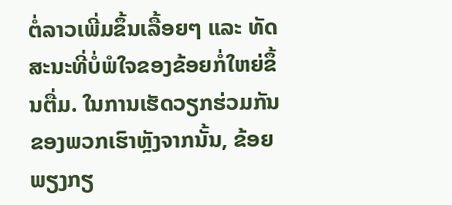ຕໍ່ລາວເພີ່ມຂຶ້ນເລື້ອຍໆ ແລະ ທັດສະນະທີ່ບໍ່ພໍໃຈຂອງຂ້ອຍກໍ່ໃຫຍ່ຂຶ້ນຕື່ມ. ໃນການເຮັດວຽກຮ່ວມກັນຂອງພວກເຮົາຫຼັງຈາກນັ້ນ, ຂ້ອຍພຽງກຽ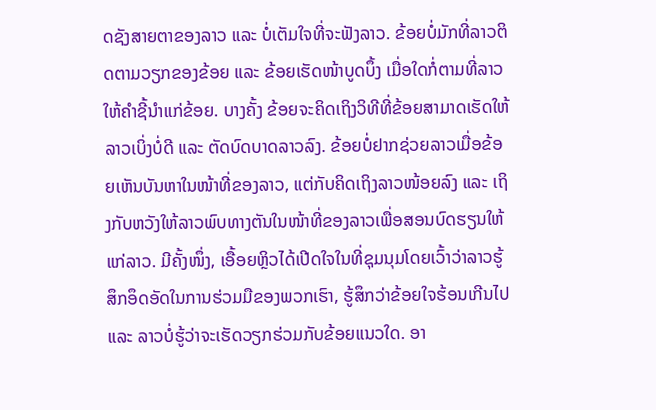ດຊັງສາຍຕາຂອງລາວ ແລະ ບໍ່ເຕັມໃຈທີ່ຈະຟັງລາວ. ຂ້ອຍບໍ່ມັກທີ່ລາວຕິດຕາມວຽກຂອງຂ້ອຍ ແລະ ຂ້ອຍເຮັດໜ້າບູດບຶ້ງ ເມື່ອໃດກໍ່ຕາມທີ່ລາວໃຫ້ຄຳຊີ້ນຳແກ່ຂ້ອຍ. ບາງຄັ້ງ ຂ້ອຍຈະຄິດເຖິງວິທີທີ່ຂ້ອຍສາມາດເຮັດໃຫ້ລາວເບິ່ງບໍ່ດີ ແລະ ຕັດບົດບາດລາວລົງ. ຂ້ອຍບໍ່ຢາກຊ່ວຍລາວເມື່ອຂ້ອຍເຫັນບັນຫາໃນໜ້າທີ່ຂອງລາວ, ແຕ່ກັບຄິດເຖິງລາວໜ້ອຍລົງ ແລະ ເຖິງກັບຫວັງໃຫ້ລາວພົບທາງຕັນໃນໜ້າທີ່ຂອງລາວເພື່ອສອນບົດຮຽນໃຫ້ແກ່ລາວ. ມີຄັ້ງໜຶ່ງ, ເອື້ອຍຫຼິວໄດ້ເປີດໃຈໃນທີ່ຊຸມນຸມໂດຍເວົ້າວ່າລາວຮູ້ສຶກອຶດອັດໃນການຮ່ວມມືຂອງພວກເຮົາ, ຮູ້ສຶກວ່າຂ້ອຍໃຈຮ້ອນເກີນໄປ ແລະ ລາວບໍ່ຮູ້ວ່າຈະເຮັດວຽກຮ່ວມກັບຂ້ອຍແນວໃດ. ອາ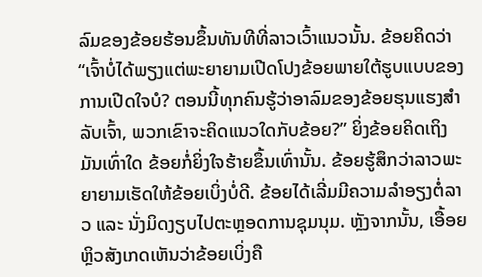ລົມຂອງຂ້ອຍຮ້ອນຂຶ້ນທັນທີທີ່ລາວເວົ້າແນວນັ້ນ. ຂ້ອຍຄິດວ່າ “ເຈົ້າບໍ່ໄດ້ພຽງແຕ່ພະຍາຍາມເປີດໂປງຂ້ອຍພາຍໃຕ້ຮູບແບບຂອງການເປີດໃຈບໍ? ຕອນນີ້ທຸກຄົນຮູ້ວ່າອາລົມຂອງຂ້ອຍຮຸນແຮງສຳລັບເຈົ້າ, ພວກເຂົາຈະຄິດແນວໃດກັບຂ້ອຍ?” ຍິ່ງຂ້ອຍຄິດເຖິງມັນເທົ່າໃດ ຂ້ອຍກໍ່ຍິ່ງໃຈຮ້າຍຂຶ້ນເທົ່ານັ້ນ. ຂ້ອຍຮູ້ສຶກວ່າລາວພະຍາຍາມເຮັດໃຫ້ຂ້ອຍເບິ່ງບໍ່ດີ. ຂ້ອຍໄດ້ເລີ່ມມີຄວາມລຳອຽງຕໍ່ລາວ ແລະ ນັ່ງມິດງຽບໄປຕະຫຼອດການຊຸມນຸມ. ຫຼັງຈາກນັ້ນ, ເອື້ອຍຫຼິວສັງເກດເຫັນວ່າຂ້ອຍເບິ່ງຄື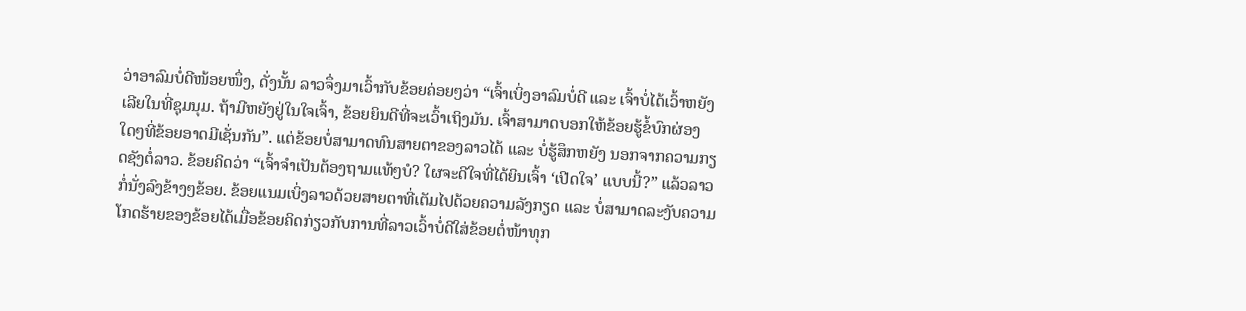ວ່າອາລົມບໍ່ດີໜ້ອຍໜຶ່ງ, ດັ່ງນັ້ນ ລາວຈຶ່ງມາເວົ້າກັບຂ້ອຍຄ່ອຍໆວ່າ “ເຈົ້າເບິ່ງອາລົມບໍ່ດີ ແລະ ເຈົ້າບໍ່ໄດ້ເວົ້າຫຍັງເລີຍໃນທີ່ຊຸມນຸມ. ຖ້າມີຫຍັງຢູ່ໃນໃຈເຈົ້າ, ຂ້ອຍຍິນດີທີ່ຈະເວົ້າເຖິງມັນ. ເຈົ້າສາມາດບອກໃຫ້ຂ້ອຍຮູ້ຂໍ້ບົກຜ່ອງໃດໆທີ່ຂ້ອຍອາດມີເຊັ່ນກັນ”. ແຕ່ຂ້ອຍບໍ່ສາມາດທົນສາຍຕາຂອງລາວໄດ້ ແລະ ບໍ່ຮູ້ສຶກຫຍັງ ນອກຈາກຄວາມກຽດຊັງຕໍ່ລາວ. ຂ້ອຍຄິດວ່າ “ເຈົ້າຈຳເປັນຕ້ອງຖາມແທ້ໆບໍ? ໃຜຈະດີໃຈທີ່ໄດ້ຍິນເຈົ້າ ‘ເປີດໃຈ’ ແບບນີ້?” ແລ້ວລາວກໍ່ນັ່ງລົງຂ້າງໆຂ້ອຍ. ຂ້ອຍແນມເບິ່ງລາວດ້ວຍສາຍຕາທີ່ເຕັມໄປດ້ວຍຄວາມລັງກຽດ ແລະ ບໍ່ສາມາດລະງັບຄວາມໂກດຮ້າຍຂອງຂ້ອຍໄດ້ເມື່ອຂ້ອຍຄິດກ່ຽວກັບການທີ່ລາວເວົ້າບໍ່ດີໃສ່ຂ້ອຍຕໍ່ໜ້າທຸກ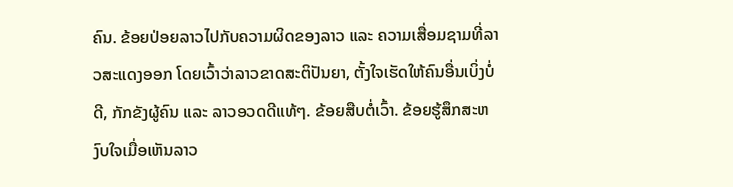ຄົນ. ຂ້ອຍປ່ອຍລາວໄປກັບຄວາມຜິດຂອງລາວ ແລະ ຄວາມເສື່ອມຊາມທີ່ລາວສະແດງອອກ ໂດຍເວົ້າວ່າລາວຂາດສະຕິປັນຍາ, ຕັ້ງໃຈເຮັດໃຫ້ຄົນອື່ນເບິ່ງບໍ່ດີ, ກັກຂັງຜູ້ຄົນ ແລະ ລາວອວດດີແທ້ໆ. ຂ້ອຍສືບຕໍ່ເວົ້າ. ຂ້ອຍຮູ້ສຶກສະຫງົບໃຈເມື່ອເຫັນລາວ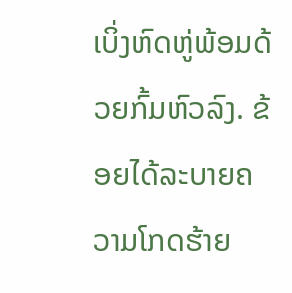ເບິ່ງຫົດຫູ່ພ້ອມດ້ວຍກົ້ມຫົວລົງ. ຂ້ອຍໄດ້ລະບາຍຄວາມໂກດຮ້າຍ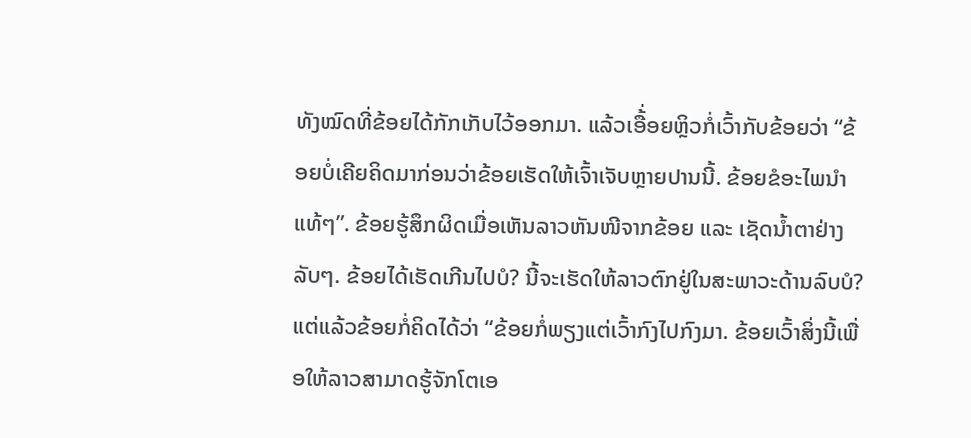ທັງໝົດທີ່ຂ້ອຍໄດ້ກັກເກັບໄວ້ອອກມາ. ແລ້ວເອື້່ອຍຫຼິວກໍ່ເວົ້າກັບຂ້ອຍວ່າ “ຂ້ອຍບໍ່ເຄີຍຄິດມາກ່ອນວ່າຂ້ອຍເຮັດໃຫ້ເຈົ້າເຈັບຫຼາຍປານນີ້. ຂ້ອຍຂໍອະໄພນຳແທ້ໆ”. ຂ້ອຍຮູ້ສຶກຜິດເມື່ອເຫັນລາວຫັນໜີຈາກຂ້ອຍ ແລະ ເຊັດນ້ຳຕາຢ່າງລັບໆ. ຂ້ອຍໄດ້ເຮັດເກີນໄປບໍ? ນີ້ຈະເຮັດໃຫ້ລາວຕົກຢູ່ໃນສະພາວະດ້ານລົບບໍ? ແຕ່ແລ້ວຂ້ອຍກໍ່ຄິດໄດ້ວ່າ “ຂ້ອຍກໍ່ພຽງແຕ່ເວົ້າກົງໄປກົງມາ. ຂ້ອຍເວົ້າສິ່ງນີ້ເພື່ອໃຫ້ລາວສາມາດຮູ້ຈັກໂຕເອ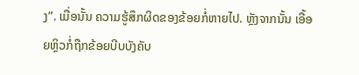ງ”. ເມື່ອນັ້ນ ຄວາມຮູ້ສຶກຜິດຂອງຂ້ອຍກໍ່ຫາຍໄປ. ຫຼັງຈາກນັ້ນ ເອື້ອຍຫຼິວກໍ່ຖືກຂ້ອຍບີບບັງຄັບ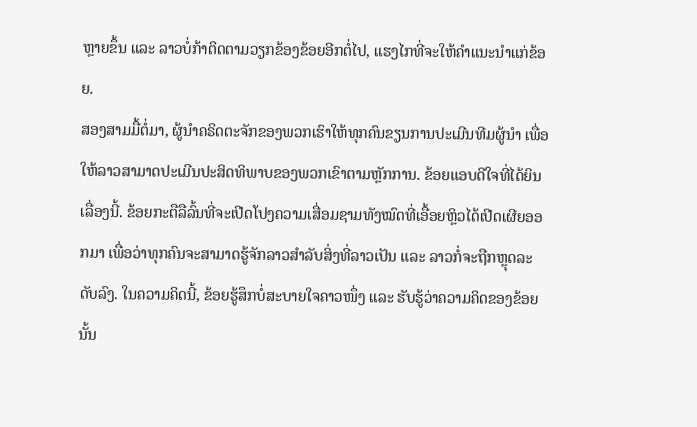ຫຼາຍຂຶ້ນ ແລະ ລາວບໍ່ກ້າຕິດຕາມວຽກຂ້ອງຂ້ອຍອີກຕໍ່ໄປ, ແຮງໄກທີ່ຈະໃຫ້ຄຳແນະນຳແກ່ຂ້ອຍ.
ສອງສາມມື້ຕໍ່ມາ, ຜູ້ນຳຄຣິດຕະຈັກຂອງພວກເຮົາໃຫ້ທຸກຄົນຂຽນການປະເມີນທີມຜູ້ນຳ ເພື່ອໃຫ້ລາວສາມາດປະເມີນປະສິດທິພາບຂອງພວກເຂົາຕາມຫຼັກການ. ຂ້ອຍແອບດີໃຈທີ່ໄດ້ຍິນເລື່ອງນີ້. ຂ້ອຍກະຕືລືລົ້ນທີ່ຈະເປີດໂປງຄວາມເສື່ອມຊາມທັງໝົດທີ່ເອື້ອຍຫຼິວໄດ້ເປີດເຜີຍອອກມາ ເພື່ອວ່າທຸກຄົນຈະສາມາດຮູ້ຈັກລາວສຳລັບສິ່ງທີ່ລາວເປັນ ແລະ ລາວກໍ່ຈະຖືກຫຼຸດລະດັບລົງ. ໃນຄວາມຄິດນີ້, ຂ້ອຍຮູ້ສຶກບໍ່ສະບາຍໃຈຄາວໜຶ່ງ ແລະ ຮັບຮູ້ວ່າຄວາມຄິດຂອງຂ້ອຍນັ້ນ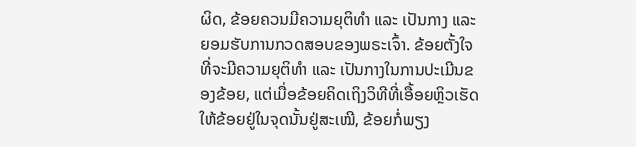ຜິດ, ຂ້ອຍຄວນມີຄວາມຍຸຕິທຳ ແລະ ເປັນກາງ ແລະ ຍອມຮັບການກວດສອບຂອງພຣະເຈົ້າ. ຂ້ອຍຕັ້ງໃຈທີ່ຈະມີຄວາມຍຸຕິທຳ ແລະ ເປັນກາງໃນການປະເມີນຂອງຂ້ອຍ, ແຕ່ເມື່ອຂ້ອຍຄິດເຖິງວິທີທີ່ເອື້ອຍຫຼິວເຮັດໃຫ້ຂ້ອຍຢູ່ໃນຈຸດນັ້ນຢູ່ສະເໝີ, ຂ້ອຍກໍ່ພຽງ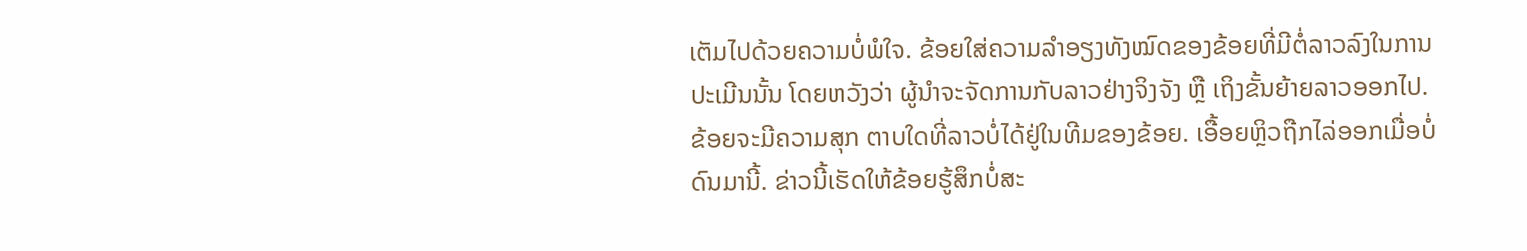ເຕັມໄປດ້ວຍຄວາມບໍ່ພໍໃຈ. ຂ້ອຍໃສ່ຄວາມລຳອຽງທັງໝົດຂອງຂ້ອຍທີ່ມີຕໍ່ລາວລົງໃນການປະເມີນນັ້ນ ໂດຍຫວັງວ່າ ຜູ້ນຳຈະຈັດການກັບລາວຢ່າງຈິງຈັງ ຫຼື ເຖິງຂັ້ນຍ້າຍລາວອອກໄປ. ຂ້ອຍຈະມີຄວາມສຸກ ຕາບໃດທີ່ລາວບໍ່ໄດ້ຢູ່ໃນທີມຂອງຂ້ອຍ. ເອື້ອຍຫຼິວຖືກໄລ່ອອກເມື່ອບໍ່ດົນມານີ້. ຂ່າວນີ້ເຮັດໃຫ້ຂ້ອຍຮູ້ສຶກບໍ່ສະ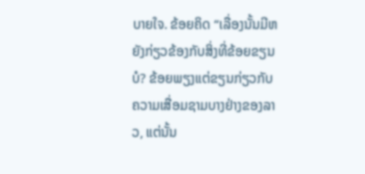ບາຍໃຈ. ຂ້ອຍຄິດ “ເລື່ອງນັ້ນມີຫຍັງກ່ຽວຂ້ອງກັບສິ່ງທີ່ຂ້ອຍຂຽນບໍ? ຂ້ອຍພຽງແຕ່ຂຽນກ່ຽວກັບຄວາມເສື່ອມຊາມບາງຢ່າງຂອງລາວ, ແຕ່ນັ້ນ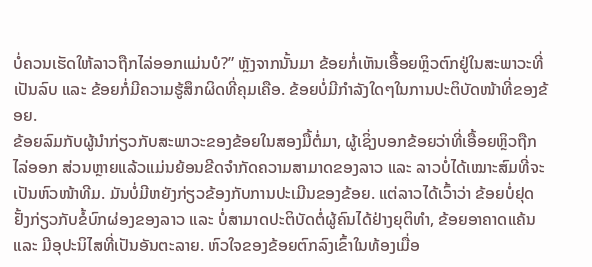ບໍ່ຄວນເຮັດໃຫ້ລາວຖືກໄລ່ອອກແມ່ນບໍ?” ຫຼັງຈາກນັ້ນມາ ຂ້ອຍກໍ່ເຫັນເອື້ອຍຫຼິວຕົກຢູ່ໃນສະພາວະທີ່ເປັນລົບ ແລະ ຂ້ອຍກໍ່ມີຄວາມຮູ້ສຶກຜິດທີ່ຄຸມເຄືອ. ຂ້ອຍບໍ່ມີກຳລັງໃດໆໃນການປະຕິບັດໜ້າທີ່ຂອງຂ້ອຍ.
ຂ້ອຍລົມກັບຜູ້ນຳກ່ຽວກັບສະພາວະຂອງຂ້ອຍໃນສອງມື້ຕໍ່ມາ, ຜູ້ເຊິ່ງບອກຂ້ອຍວ່າທີ່ເອື້ອຍຫຼິວຖືກໄລ່ອອກ ສ່ວນຫຼາຍແລ້ວແມ່ນຍ້ອນຂີດຈຳກັດຄວາມສາມາດຂອງລາວ ແລະ ລາວບໍ່ໄດ້ເໝາະສົມທີ່ຈະເປັນຫົວໜ້າທີມ. ມັນບໍ່ມີຫຍັງກ່ຽວຂ້ອງກັບການປະເມີນຂອງຂ້ອຍ. ແຕ່ລາວໄດ້ເວົ້າວ່າ ຂ້ອຍບໍ່ຢຸດຢັ້ງກ່ຽວກັບຂໍ້ບົກຜ່ອງຂອງລາວ ແລະ ບໍ່ສາມາດປະຕິບັດຕໍ່ຜູ້ຄົນໄດ້ຢ່າງຍຸຕິທຳ, ຂ້ອຍອາຄາດແຄ້ນ ແລະ ມີອຸປະນິໄສທີ່ເປັນອັນຕະລາຍ. ຫົວໃຈຂອງຂ້ອຍຕົກລົງເຂົ້າໃນທ້ອງເມື່ອ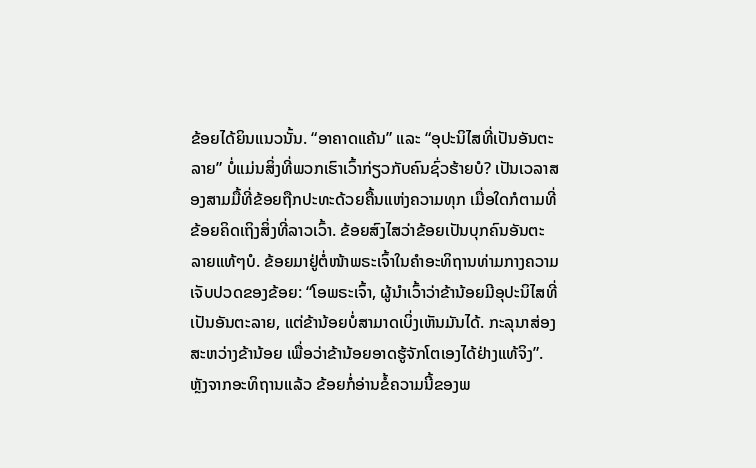ຂ້ອຍໄດ້ຍິນແນວນັ້ນ. “ອາຄາດແຄ້ນ” ແລະ “ອຸປະນິໄສທີ່ເປັນອັນຕະລາຍ” ບໍ່ແມ່ນສິ່ງທີ່ພວກເຮົາເວົ້າກ່ຽວກັບຄົນຊົ່ວຮ້າຍບໍ? ເປັນເວລາສອງສາມມື້ທີ່ຂ້ອຍຖືກປະທະດ້ວຍຄື້ນແຫ່ງຄວາມທຸກ ເມື່ອໃດກໍຕາມທີ່ຂ້ອຍຄິດເຖິງສິ່ງທີ່ລາວເວົ້າ. ຂ້ອຍສົງໄສວ່າຂ້ອຍເປັນບຸກຄົນອັນຕະລາຍແທ້ໆບໍ. ຂ້ອຍມາຢູ່ຕໍ່ໜ້າພຣະເຈົ້າໃນຄຳອະທິຖານທ່າມກາງຄວາມເຈັບປວດຂອງຂ້ອຍ: “ໂອພຣະເຈົ້າ, ຜູ້ນຳເວົ້າວ່າຂ້ານ້ອຍມີອຸປະນິໄສທີ່ເປັນອັນຕະລາຍ, ແຕ່ຂ້ານ້ອຍບໍ່ສາມາດເບິ່ງເຫັນມັນໄດ້. ກະລຸນາສ່ອງສະຫວ່າງຂ້ານ້ອຍ ເພື່ອວ່າຂ້ານ້ອຍອາດຮູ້ຈັກໂຕເອງໄດ້ຢ່າງແທ້ຈິງ”.
ຫຼັງຈາກອະທິຖານແລ້ວ ຂ້ອຍກໍ່ອ່ານຂໍ້ຄວາມນີ້ຂອງພ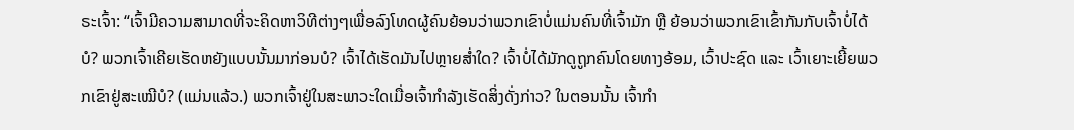ຣະເຈົ້າ: “ເຈົ້າມີຄວາມສາມາດທີ່ຈະຄິດຫາວິທີຕ່າງໆເພື່ອລົງໂທດຜູ້ຄົນຍ້ອນວ່າພວກເຂົາບໍ່ແມ່ນຄົນທີ່ເຈົ້າມັກ ຫຼື ຍ້ອນວ່າພວກເຂົາເຂົ້າກັນກັບເຈົ້າບໍ່ໄດ້ບໍ? ພວກເຈົ້າເຄີຍເຮັດຫຍັງແບບນັ້ນມາກ່ອນບໍ? ເຈົ້າໄດ້ເຮັດມັນໄປຫຼາຍສໍ່າໃດ? ເຈົ້າບໍ່ໄດ້ມັກດູຖູກຄົນໂດຍທາງອ້ອມ, ເວົ້າປະຊົດ ແລະ ເວົ້າເຍາະເຍີ້ຍພວກເຂົາຢູ່ສະເໝີບໍ? (ແມ່ນແລ້ວ.) ພວກເຈົ້າຢູ່ໃນສະພາວະໃດເມື່ອເຈົ້າກຳລັງເຮັດສິ່ງດັ່ງກ່າວ? ໃນຕອນນັ້ນ ເຈົ້າກຳ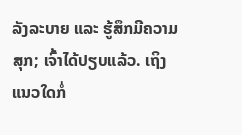ລັງລະບາຍ ແລະ ຮູ້ສຶກມີຄວາມສຸກ; ເຈົ້າໄດ້ປຽບແລ້ວ. ເຖິງແນວໃດກໍ່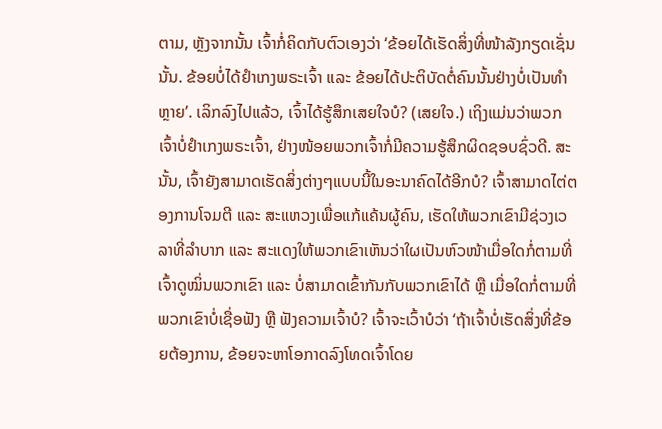ຕາມ, ຫຼັງຈາກນັ້ນ ເຈົ້າກໍ່ຄິດກັບຕົວເອງວ່າ ‘ຂ້ອຍໄດ້ເຮັດສິ່ງທີ່ໜ້າລັງກຽດເຊັ່ນນັ້ນ. ຂ້ອຍບໍ່ໄດ້ຢຳເກງພຣະເຈົ້າ ແລະ ຂ້ອຍໄດ້ປະຕິບັດຕໍ່ຄົນນັ້ນຢ່າງບໍ່ເປັນທຳຫຼາຍ’. ເລິກລົງໄປແລ້ວ, ເຈົ້າໄດ້ຮູ້ສຶກເສຍໃຈບໍ? (ເສຍໃຈ.) ເຖິງແມ່ນວ່າພວກເຈົ້າບໍ່ຢຳເກງພຣະເຈົ້າ, ຢ່າງໜ້ອຍພວກເຈົ້າກໍ່ມີຄວາມຮູ້ສຶກຜິດຊອບຊົ່ວດີ. ສະນັ້ນ, ເຈົ້າຍັງສາມາດເຮັດສິ່ງຕ່າງໆແບບນີ້ໃນອະນາຄົດໄດ້ອີກບໍ? ເຈົ້າສາມາດໄຕ່ຕອງການໂຈມຕີ ແລະ ສະແຫວງເພື່ອແກ້ແຄ້ນຜູ້ຄົນ, ເຮັດໃຫ້ພວກເຂົາມີຊ່ວງເວລາທີ່ລຳບາກ ແລະ ສະແດງໃຫ້ພວກເຂົາເຫັນວ່າໃຜເປັນຫົວໜ້າເມື່ອໃດກໍ່ຕາມທີ່ເຈົ້າດູໝິ່ນພວກເຂົາ ແລະ ບໍ່ສາມາດເຂົ້າກັນກັບພວກເຂົາໄດ້ ຫຼື ເມື່ອໃດກໍ່ຕາມທີ່ພວກເຂົາບໍ່ເຊື່ອຟັງ ຫຼື ຟັງຄວາມເຈົ້າບໍ? ເຈົ້າຈະເວົ້າບໍວ່າ ‘ຖ້າເຈົ້າບໍ່ເຮັດສິ່ງທີ່ຂ້ອຍຕ້ອງການ, ຂ້ອຍຈະຫາໂອກາດລົງໂທດເຈົ້າໂດຍ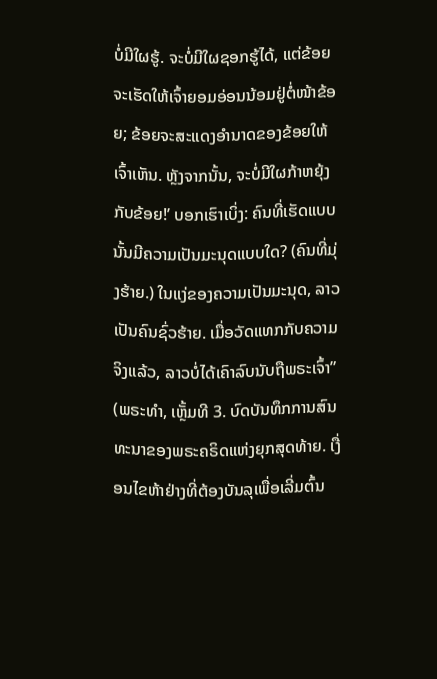ບໍ່ມີໃຜຮູ້. ຈະບໍ່ມີໃຜຊອກຮູ້ໄດ້, ແຕ່ຂ້ອຍຈະເຮັດໃຫ້ເຈົ້າຍອມອ່ອນນ້ອມຢູ່ຕໍ່ໜ້າຂ້ອຍ; ຂ້ອຍຈະສະແດງອຳນາດຂອງຂ້ອຍໃຫ້ເຈົ້າເຫັນ. ຫຼັງຈາກນັ້ນ, ຈະບໍ່ມີໃຜກ້າຫຍຸ້ງກັບຂ້ອຍ!’ ບອກເຮົາເບິ່ງ: ຄົນທີ່ເຮັດແບບນັ້ນມີຄວາມເປັນມະນຸດແບບໃດ? (ຄົນທີ່ມຸ່ງຮ້າຍ.) ໃນແງ່ຂອງຄວາມເປັນມະນຸດ, ລາວເປັນຄົນຊົ່ວຮ້າຍ. ເມື່ອວັດແທກກັບຄວາມຈິງແລ້ວ, ລາວບໍ່ໄດ້ເຄົາລົບນັບຖືພຣະເຈົ້າ” (ພຣະທຳ, ເຫຼັ້ມທີ 3. ບົດບັນທຶກການສົນທະນາຂອງພຣະຄຣິດແຫ່ງຍຸກສຸດທ້າຍ. ເງື່ອນໄຂຫ້າຢ່າງທີ່ຕ້ອງບັນລຸເພື່ອເລີ່ມຕົ້ນ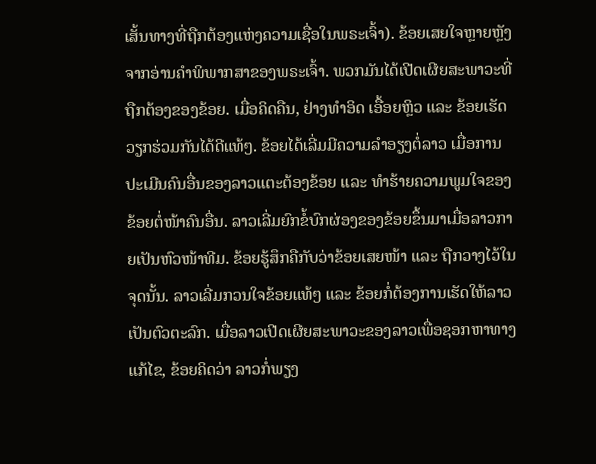ເສັ້ນທາງທີ່ຖືກຕ້ອງແຫ່ງຄວາມເຊື່ອໃນພຣະເຈົ້າ). ຂ້ອຍເສຍໃຈຫຼາຍຫຼັງຈາກອ່ານຄຳພິພາກສາຂອງພຣະເຈົ້າ. ພວກມັນໄດ້ເປີດເຜີຍສະພາວະທີ່ຖືກຕ້ອງຂອງຂ້ອຍ. ເມື່ອຄິດຄືນ, ຢ່າງທຳອິດ ເອື້ອຍຫຼິວ ແລະ ຂ້ອຍເຮັດວຽກຮ່ວມກັນໄດ້ດີແທ້ໆ. ຂ້ອຍໄດ້ເລີ່ມມີຄວາມລຳອຽງຕໍ່ລາວ ເມື່ອການປະເມີນຄົນອື່ນຂອງລາວແຕະຕ້ອງຂ້ອຍ ແລະ ທຳຮ້າຍຄວາມພູມໃຈຂອງຂ້ອຍຕໍ່ໜ້າຄົນອື່ນ. ລາວເລີ່ມຍົກຂໍ້ບົກຜ່ອງຂອງຂ້ອຍຂຶ້ນມາເມື່ອລາວກາຍເປັນຫົວໜ້າທີມ. ຂ້ອຍຮູ້ສຶກຄືກັບວ່າຂ້ອຍເສຍໜ້າ ແລະ ຖືກວາງໄວ້ໃນຈຸດນັ້ນ. ລາວເລີ່ມກວນໃຈຂ້ອຍແທ້ໆ ແລະ ຂ້ອຍກໍ່ຕ້ອງການເຮັດໃຫ້ລາວເປັນຕົວຕະລົກ. ເມື່ອລາວເປີດເຜີຍສະພາວະຂອງລາວເພື່ອຊອກຫາທາງແກ້ໄຂ, ຂ້ອຍຄິດວ່າ ລາວກໍ່ພຽງ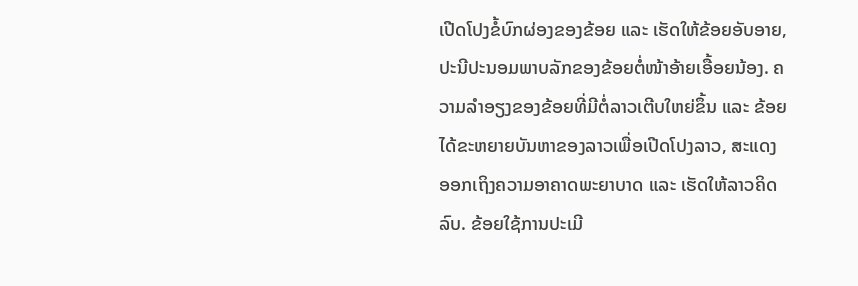ເປີດໂປງຂໍ້ບົກຜ່ອງຂອງຂ້ອຍ ແລະ ເຮັດໃຫ້ຂ້ອຍອັບອາຍ, ປະນີປະນອມພາບລັກຂອງຂ້ອຍຕໍ່ໜ້າອ້າຍເອື້ອຍນ້ອງ. ຄວາມລຳອຽງຂອງຂ້ອຍທີ່ມີຕໍ່ລາວເຕີບໃຫຍ່ຂຶ້ນ ແລະ ຂ້ອຍໄດ້ຂະຫຍາຍບັນຫາຂອງລາວເພື່ອເປີດໂປງລາວ, ສະແດງອອກເຖິງຄວາມອາຄາດພະຍາບາດ ແລະ ເຮັດໃຫ້ລາວຄິດລົບ. ຂ້ອຍໃຊ້ການປະເມີ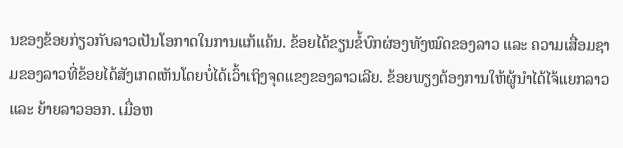ນຂອງຂ້ອຍກ່ຽວກັບລາວເປັນໂອກາດໃນການແກ້ແຄ້ນ. ຂ້ອຍໄດ້ຂຽນຂໍ້ບົກຜ່ອງທັງໝົດຂອງລາວ ແລະ ຄວາມເສື່ອມຊາມຂອງລາວທີ່ຂ້ອຍໄດ້ສັງເກດເຫັນໂດຍບໍ່ໄດ້ເວົ້າເຖິງຈຸດແຂງຂອງລາວເລີຍ. ຂ້ອຍພຽງຕ້ອງການໃຫ້ຜູ້ນຳໄດ້ໄຈ້ແຍກລາວ ແລະ ຍ້າຍລາວອອກ. ເມື່ອຫ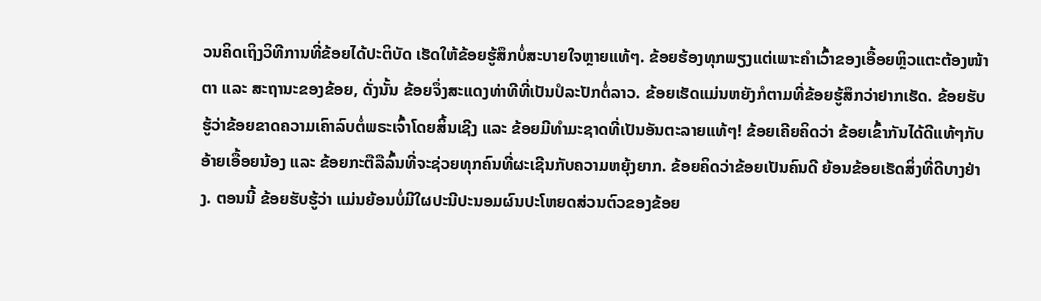ວນຄິດເຖິງວິທີການທີ່ຂ້ອຍໄດ້ປະຕິບັດ ເຮັດໃຫ້ຂ້ອຍຮູ້ສຶກບໍ່ສະບາຍໃຈຫຼາຍແທ້ໆ. ຂ້ອຍຮ້ອງທຸກພຽງແຕ່ເພາະຄຳເວົ້າຂອງເອື້ອຍຫຼິວແຕະຕ້ອງໜ້າຕາ ແລະ ສະຖານະຂອງຂ້ອຍ, ດັ່ງນັ້ນ ຂ້ອຍຈຶ່ງສະແດງທ່າທີທີ່ເປັນປໍລະປັກຕໍ່ລາວ. ຂ້ອຍເຮັດແມ່ນຫຍັງກໍຕາມທີ່ຂ້ອຍຮູ້ສຶກວ່າຢາກເຮັດ. ຂ້ອຍຮັບຮູ້ວ່າຂ້ອຍຂາດຄວາມເຄົາລົບຕໍ່ພຣະເຈົ້າໂດຍສິ້ນເຊີງ ແລະ ຂ້ອຍມີທຳມະຊາດທີ່ເປັນອັນຕະລາຍແທ້ໆ! ຂ້ອຍເຄີຍຄິດວ່າ ຂ້ອຍເຂົ້າກັນໄດ້ດີແທ້ໆກັບອ້າຍເອື້ອຍນ້ອງ ແລະ ຂ້ອຍກະຕືລືລົ້ນທີ່ຈະຊ່ວຍທຸກຄົນທີ່ຜະເຊີນກັບຄວາມຫຍຸ້ງຍາກ. ຂ້ອຍຄິດວ່າຂ້ອຍເປັນຄົນດີ ຍ້ອນຂ້ອຍເຮັດສິ່ງທີ່ດີບາງຢ່າງ. ຕອນນີ້ ຂ້ອຍຮັບຮູ້ວ່າ ແມ່ນຍ້ອນບໍ່ມີໃຜປະນີປະນອມຜົນປະໂຫຍດສ່ວນຕົວຂອງຂ້ອຍ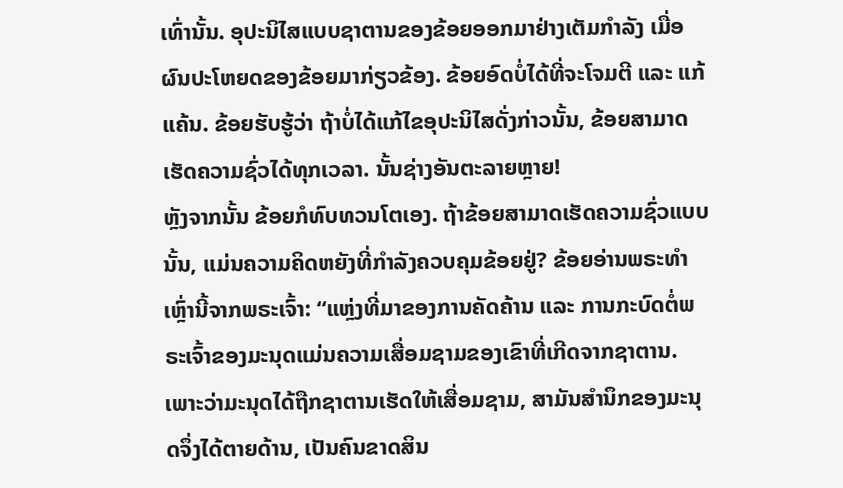ເທົ່ານັ້ນ. ອຸປະນິໄສແບບຊາຕານຂອງຂ້ອຍອອກມາຢ່າງເຕັມກຳລັງ ເມື່ອຜົນປະໂຫຍດຂອງຂ້ອຍມາກ່ຽວຂ້ອງ. ຂ້ອຍອົດບໍ່ໄດ້ທີ່ຈະໂຈມຕີ ແລະ ແກ້ແຄ້ນ. ຂ້ອຍຮັບຮູ້ວ່າ ຖ້າບໍ່ໄດ້ແກ້ໄຂອຸປະນິໄສດັ່ງກ່າວນັ້ນ, ຂ້ອຍສາມາດເຮັດຄວາມຊົ່ວໄດ້ທຸກເວລາ. ນັ້ນຊ່າງອັນຕະລາຍຫຼາຍ!
ຫຼັງຈາກນັ້ນ ຂ້ອຍກໍທົບທວນໂຕເອງ. ຖ້າຂ້ອຍສາມາດເຮັດຄວາມຊົ່ວແບບນັ້ນ, ແມ່ນຄວາມຄິດຫຍັງທີ່ກຳລັງຄວບຄຸມຂ້ອຍຢູ່? ຂ້ອຍອ່ານພຣະທຳເຫຼົ່ານີ້ຈາກພຣະເຈົ້າ: “ແຫຼ່ງທີ່ມາຂອງການຄັດຄ້ານ ແລະ ການກະບົດຕໍ່ພຣະເຈົ້າຂອງມະນຸດແມ່ນຄວາມເສື່ອມຊາມຂອງເຂົາທີ່ເກີດຈາກຊາຕານ. ເພາະວ່າມະນຸດໄດ້ຖືກຊາຕານເຮັດໃຫ້ເສື່ອມຊາມ, ສາມັນສໍານຶກຂອງມະນຸດຈຶ່ງໄດ້ຕາຍດ້ານ, ເປັນຄົນຂາດສິນ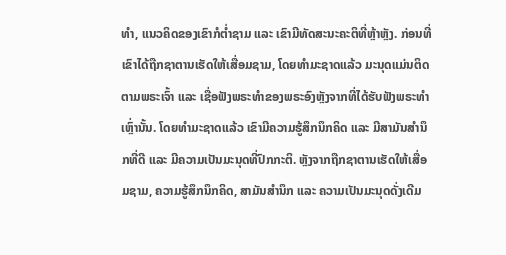ທໍາ, ແນວຄິດຂອງເຂົາກໍຕໍ່າຊາມ ແລະ ເຂົາມີທັດສະນະຄະຕິທີ່ຫຼ້າຫຼັງ. ກ່ອນທີ່ເຂົາໄດ້ຖືກຊາຕານເຮັດໃຫ້ເສື່ອມຊາມ, ໂດຍທໍາມະຊາດແລ້ວ ມະນຸດແມ່ນຕິດຕາມພຣະເຈົ້າ ແລະ ເຊື່ອຟັງພຣະທໍາຂອງພຣະອົງຫຼັງຈາກທີ່ໄດ້ຮັບຟັງພຣະທໍາເຫຼົ່ານັ້ນ. ໂດຍທໍາມະຊາດແລ້ວ ເຂົາມີຄວາມຮູ້ສຶກນຶກຄິດ ແລະ ມີສາມັນສໍານຶກທີ່ດີ ແລະ ມີຄວາມເປັນມະນຸດທີ່ປົກກະຕິ. ຫຼັງຈາກຖືກຊາຕານເຮັດໃຫ້ເສື່ອມຊາມ, ຄວາມຮູ້ສຶກນຶກຄິດ, ສາມັນສໍານຶກ ແລະ ຄວາມເປັນມະນຸດດັ່ງເດີມ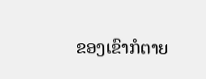ຂອງເຂົາກໍຕາຍ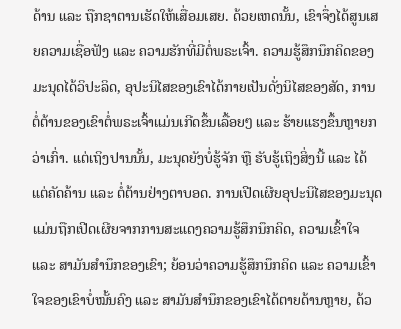ດ້ານ ແລະ ຖືກຊາຕານເຮັດໃຫ້ເສື່ອມເສຍ. ດ້ວຍເຫດນັ້ນ, ເຂົາຈຶ່ງໄດ້ສູນເສຍຄວາມເຊື່ອຟັງ ແລະ ຄວາມຮັກທີ່ມີຕໍ່ພຣະເຈົ້າ. ຄວາມຮູ້ສຶກນຶກຄິດຂອງມະນຸດໄດ້ວິປະລິດ, ອຸປະນິໄສຂອງເຂົາໄດ້ກາຍເປັນດັ່ງນິໄສຂອງສັດ, ການຕໍ່ຕ້ານຂອງເຂົາຕໍ່ພຣະເຈົ້າແມ່ນເກີດຂຶ້ນເລື້ອຍໆ ແລະ ຮ້າຍແຮງຂຶ້ນຫຼາຍກວ່າເກົ່າ. ແຕ່ເຖິງປານນັ້ນ, ມະນຸດຍັງບໍ່ຮູ້ຈັກ ຫຼື ຮັບຮູ້ເຖິງສິ່ງນີ້ ແລະ ໄດ້ແຕ່ຄັດຄ້ານ ແລະ ຕໍ່ຕ້ານຢ່າງຕາບອດ. ການເປີດເຜີຍອຸປະນິໄສຂອງມະນຸດແມ່ນຖືກເປີດເຜີຍຈາກການສະແດງຄວາມຮູ້ສຶກນຶກຄິດ, ຄວາມເຂົ້າໃຈ ແລະ ສາມັນສໍານຶກຂອງເຂົາ; ຍ້ອນວ່າຄວາມຮູ້ສຶກນຶກຄິດ ແລະ ຄວາມເຂົ້າໃຈຂອງເຂົາບໍ່ໝັ້ນຄົງ ແລະ ສາມັນສໍານຶກຂອງເຂົາໄດ້ຕາຍດ້ານຫຼາຍ, ດ້ວ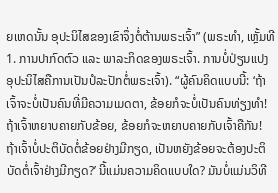ຍເຫດນັ້ນ ອຸປະນິໄສຂອງເຂົາຈຶ່ງຕໍ່ຕ້ານພຣະເຈົ້າ” (ພຣະທຳ, ເຫຼັ້ມທີ 1. ການປາກົດຕົວ ແລະ ພາລະກິດຂອງພຣະເຈົ້າ. ການບໍ່ປ່ຽນແປງອຸປະນິໄສຄືການເປັນປໍລະປັກຕໍ່ພຣະເຈົ້າ). “ຜູ້ຄົນຄິດແບບນີ້: ‘ຖ້າເຈົ້າຈະບໍ່ເປັນຄົນທີ່ມີຄວາມເມດຕາ, ຂ້ອຍກໍຈະບໍ່ເປັນຄົນທ່ຽງທຳ! ຖ້າເຈົ້າຫຍາບຄາຍກັບຂ້ອຍ, ຂ້ອຍກໍຈະຫຍາບຄາຍກັບເຈົ້າຄືກັນ! ຖ້າເຈົ້າບໍ່ປະຕິບັດຕໍ່ຂ້ອຍຢ່າງມີກຽດ, ເປັນຫຍັງຂ້ອຍຈະຕ້ອງປະຕິບັດຕໍ່ເຈົ້າຢ່າງມີກຽດ?’ ນີ້ແມ່ນຄວາມຄິດແບບໃດ? ມັນບໍ່ແມ່ນວິທີ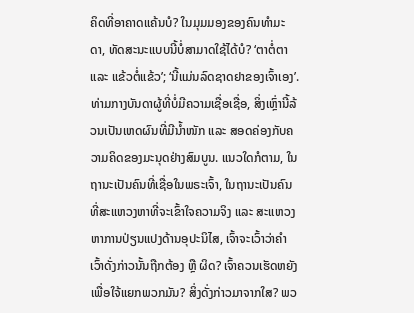ຄິດທີ່ອາຄາດແຄ້ນບໍ? ໃນມຸມມອງຂອງຄົນທຳມະດາ, ທັດສະນະແບບນີ້ບໍ່ສາມາດໃຊ້ໄດ້ບໍ? ‘ຕາຕໍ່ຕາ ແລະ ແຂ້ວຕໍ່ແຂ້ວ’; ‘ນີ້ແມ່ນລົດຊາດຢາຂອງເຈົ້າເອງ’. ທ່າມກາງບັນດາຜູ້ທີ່ບໍ່ມີຄວາມເຊື່ອເຊື່ອ, ສິ່ງເຫຼົ່ານີ້ລ້ວນເປັນເຫດຜົນທີ່ມີນ້ຳໜັກ ແລະ ສອດຄ່ອງກັບຄວາມຄິດຂອງມະນຸດຢ່າງສົມບູນ. ແນວໃດກໍຕາມ, ໃນຖານະເປັນຄົນທີ່ເຊື່ອໃນພຣະເຈົ້າ, ໃນຖານະເປັນຄົນທີ່ສະແຫວງຫາທີ່ຈະເຂົ້າໃຈຄວາມຈິງ ແລະ ສະແຫວງຫາການປ່ຽນແປງດ້ານອຸປະນິໄສ, ເຈົ້າຈະເວົ້າວ່າຄຳເວົ້າດັ່ງກ່າວນັ້ນຖືກຕ້ອງ ຫຼື ຜິດ? ເຈົ້າຄວນເຮັດຫຍັງເພື່ອໃຈ້ແຍກພວກມັນ? ສິ່ງດັ່ງກ່າວມາຈາກໃສ? ພວ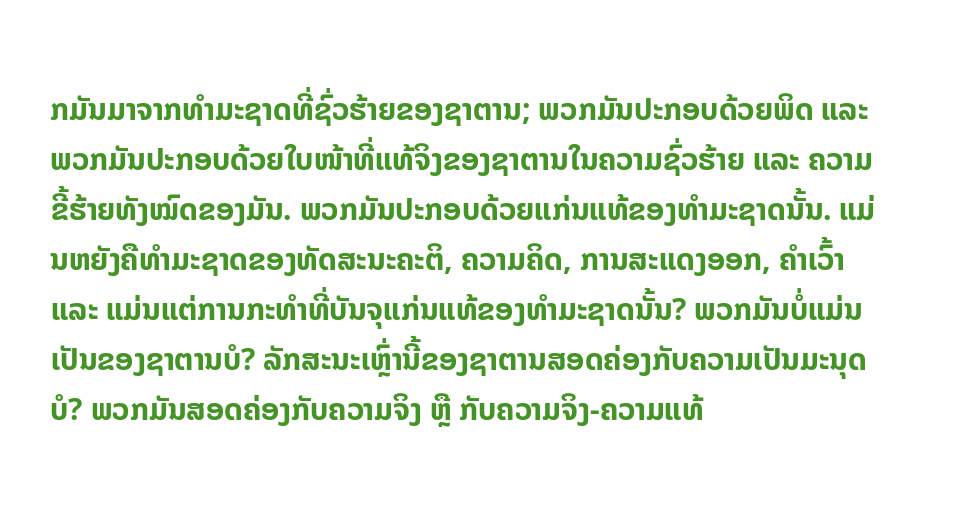ກມັນມາຈາກທຳມະຊາດທີ່ຊົ່ວຮ້າຍຂອງຊາຕານ; ພວກມັນປະກອບດ້ວຍພິດ ແລະ ພວກມັນປະກອບດ້ວຍໃບໜ້າທີ່ແທ້ຈິງຂອງຊາຕານໃນຄວາມຊົ່ວຮ້າຍ ແລະ ຄວາມຂີ້ຮ້າຍທັງໝົດຂອງມັນ. ພວກມັນປະກອບດ້ວຍແກ່ນແທ້ຂອງທຳມະຊາດນັ້ນ. ແມ່ນຫຍັງຄືທຳມະຊາດຂອງທັດສະນະຄະຕິ, ຄວາມຄິດ, ການສະແດງອອກ, ຄຳເວົ້າ ແລະ ແມ່ນແຕ່ການກະທຳທີ່ບັນຈຸແກ່ນແທ້ຂອງທຳມະຊາດນັ້ນ? ພວກມັນບໍ່ແມ່ນເປັນຂອງຊາຕານບໍ? ລັກສະນະເຫຼົ່ານີ້ຂອງຊາຕານສອດຄ່ອງກັບຄວາມເປັນມະນຸດບໍ? ພວກມັນສອດຄ່ອງກັບຄວາມຈິງ ຫຼື ກັບຄວາມຈິງ-ຄວາມແທ້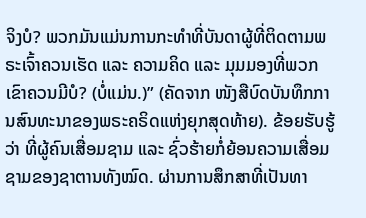ຈິງບໍ? ພວກມັນແມ່ນການກະທຳທີ່ບັນດາຜູ້ທີ່ຕິດຕາມພຣະເຈົ້າຄວນເຮັດ ແລະ ຄວາມຄິດ ແລະ ມຸມມອງທີ່ພວກເຂົາຄວນມີບໍ? (ບໍ່ແມ່ນ.)” (ຄັດຈາກ ໜັງສືບົດບັນທຶກການສົນທະນາຂອງພຣະຄຣິດແຫ່ງຍຸກສຸດທ້າຍ). ຂ້ອຍຮັບຮູ້ວ່າ ທີ່ຜູ້ຄົນເສື່ອມຊາມ ແລະ ຊົ່ວຮ້າຍກໍ່ຍ້ອນຄວາມເສື່ອມຊາມຂອງຊາຕານທັງໝົດ. ຜ່ານການສຶກສາທີ່ເປັນທາ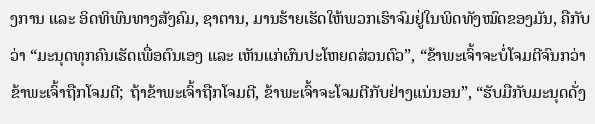ງການ ແລະ ອິດທິພົນທາງສັງຄົມ, ຊາຕານ, ມານຮ້າຍເຮັດໃຫ້ພວກເຮົາຈົມຢູ່ໃນພິດທັງໝົດຂອງມັນ, ຄືກັບວ່າ “ມະນຸດທຸກຄົນເຮັດເພື່ອຕົນເອງ ແລະ ເຫັນແກ່ຜົນປະໂຫຍດສ່ວນຕົວ”, “ຂ້າພະເຈົ້າຈະບໍ່ໂຈມຕີຈົນກວ່າຂ້າພະເຈົ້າຖືກໂຈມຕີ; ຖ້າຂ້າພະເຈົ້າຖືກໂຈມຕີ, ຂ້າພະເຈົ້າຈະໂຈມຕີກັບຢ່າງແນ່ນອນ”, “ຮັບມືກັບມະນຸດດັ່ງ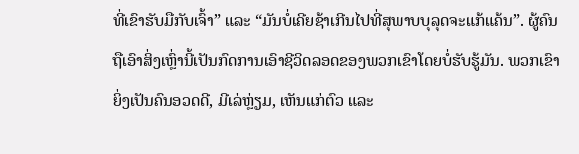ທີ່ເຂົາຮັບມືກັບເຈົ້າ” ແລະ “ມັນບໍ່ເຄີຍຊ້າເກີນໄປທີ່ສຸພາບບຸລຸດຈະແກ້ແຄ້ນ”. ຜູ້ຄົນຖືເອົາສິ່ງເຫຼົ່ານີ້ເປັນກົດການເອົາຊີວິດລອດຂອງພວກເຂົາໂດຍບໍ່ຮັບຮູ້ມັນ. ພວກເຂົາຍິ່ງເປັນຄົນອວດດີ, ມີເລ່ຫຼ່ຽມ, ເຫັນແກ່ຕົວ ແລະ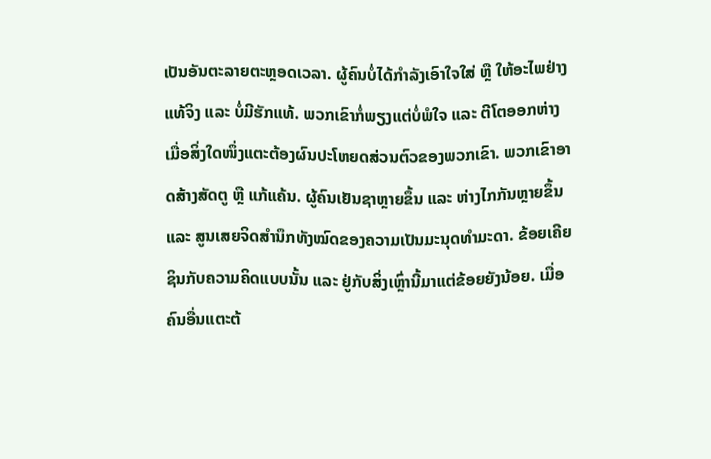ເປັນອັນຕະລາຍຕະຫຼອດເວລາ. ຜູ້ຄົນບໍ່ໄດ້ກຳລັງເອົາໃຈໃສ່ ຫຼື ໃຫ້ອະໄພຢ່າງແທ້ຈິງ ແລະ ບໍ່ມີຮັກແທ້. ພວກເຂົາກໍ່ພຽງແຕ່ບໍ່ພໍໃຈ ແລະ ຕີໂຕອອກຫ່າງເມື່ອສິ່ງໃດໜຶ່ງແຕະຕ້ອງຜົນປະໂຫຍດສ່ວນຕົວຂອງພວກເຂົາ. ພວກເຂົາອາດສ້າງສັດຕູ ຫຼື ແກ້ແຄ້ນ. ຜູ້ຄົນເຢັນຊາຫຼາຍຂຶ້ນ ແລະ ຫ່າງໄກກັນຫຼາຍຂຶ້ນ ແລະ ສູນເສຍຈິດສຳນຶກທັງໝົດຂອງຄວາມເປັນມະນຸດທຳມະດາ. ຂ້ອຍເຄີຍຊິນກັບຄວາມຄິດແບບນັ້ນ ແລະ ຢູ່ກັບສິ່ງເຫຼົ່ານີ້ມາແຕ່ຂ້ອຍຍັງນ້ອຍ. ເມື່ອຄົນອື່ນແຕະຕ້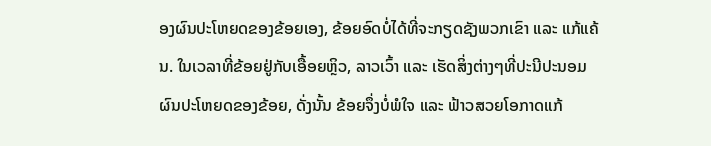ອງຜົນປະໂຫຍດຂອງຂ້ອຍເອງ, ຂ້ອຍອົດບໍ່ໄດ້ທີ່ຈະກຽດຊັງພວກເຂົາ ແລະ ແກ້ແຄ້ນ. ໃນເວລາທີ່ຂ້ອຍຢູ່ກັບເອື້ອຍຫຼິວ, ລາວເວົ້າ ແລະ ເຮັດສິ່ງຕ່າງໆທີ່ປະນີປະນອມຜົນປະໂຫຍດຂອງຂ້ອຍ, ດັ່ງນັ້ນ ຂ້ອຍຈຶ່ງບໍ່ພໍໃຈ ແລະ ຟ້າວສວຍໂອກາດແກ້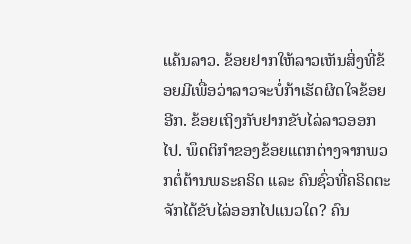ແຄ້ນລາວ. ຂ້ອຍຢາກໃຫ້ລາວເຫັນສິ່ງທີ່ຂ້ອຍມີເພື່ອວ່າລາວຈະບໍ່ກ້າເຮັດຜິດໃຈຂ້ອຍອີກ. ຂ້ອຍເຖິງກັບຢາກຂັບໄລ່ລາວອອກໄປ. ພຶດຕິກໍາຂອງຂ້ອຍແຕກຕ່າງຈາກພວກຕໍ່ຕ້ານພຣະຄຣິດ ແລະ ຄົນຊົ່ວທີ່ຄຣິດຕະຈັກໄດ້ຂັບໄລ່ອອກໄປແນວໃດ? ຄົນ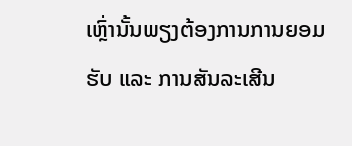ເຫຼົ່ານັ້ນພຽງຕ້ອງການການຍອມຮັບ ແລະ ການສັນລະເສີນ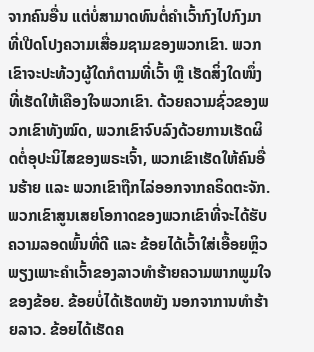ຈາກຄົນອື່ນ ແຕ່ບໍ່ສາມາດທົນຕໍ່ຄຳເວົ້າກົງໄປກົງມາທີ່ເປີດໂປງຄວາມເສື່ອມຊາມຂອງພວກເຂົາ. ພວກເຂົາຈະປະທ້ວງຜູ້ໃດກໍຕາມທີ່ເວົ້າ ຫຼື ເຮັດສິ່ງໃດໜຶ່ງທີ່ເຮັດໃຫ້ເຄືອງໃຈພວກເຂົາ. ດ້ວຍຄວາມຊົ່ວຂອງພວກເຂົາທັງໝົດ, ພວກເຂົາຈົບລົງດ້ວຍການເຮັດຜິດຕໍ່ອຸປະນິໄສຂອງພຣະເຈົ້າ, ພວກເຂົາເຮັດໃຫ້ຄົນອື່ນຮ້າຍ ແລະ ພວກເຂົາຖືກໄລ່ອອກຈາກຄຣິດຕະຈັກ. ພວກເຂົາສູນເສຍໂອກາດຂອງພວກເຂົາທີ່ຈະໄດ້ຮັບຄວາມລອດພົ້ນທີ່ດີ ແລະ ຂ້ອຍໄດ້ເວົ້າໃສ່ເອື້ອຍຫຼິວພຽງເພາະຄຳເວົ້າຂອງລາວທຳຮ້າຍຄວາມພາກພູມໃຈຂອງຂ້ອຍ. ຂ້ອຍບໍ່ໄດ້ເຮັດຫຍັງ ນອກຈາການທຳຮ້າຍລາວ. ຂ້ອຍໄດ້ເຮັດຄ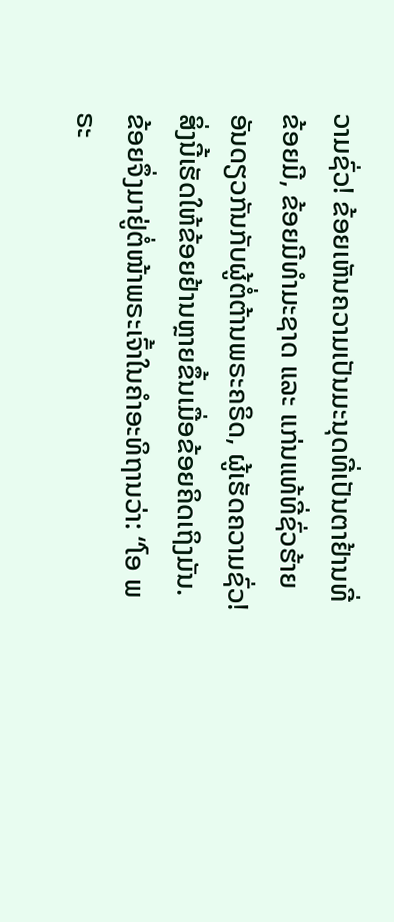ວາມຊົ່ວ! ຂ້ອຍເຫັນຄວາມເປັນມະນຸດທີ່ເປັນຕາຢ້ານທີ່ຂ້ອຍມີ, ຂ້ອຍມີທຳມະຊາດ ແລະ ແກ່ນແທ້ທີ່ຊົ່ວຮ້າຍອັນດຽວກັນກັບຜູ້ຕໍ່ຕ້ານພຣະຄຣິດ, ຜູ້ເຮັດຄວາມຊົ່ວ! ສິ່ງນີ້ເຮັດໃຫ້ຂ້ອຍຢ້ານຫຼາຍຂຶ້ນເມື່ອຂ້ອຍຄິດເຖິງມັນ. ຂ້ອຍຈຶ່ງມາຢູ່ຕໍ່ໜ້າພຣະເຈົ້າໃນຄຳອະທິຖານວ່າ: “ໂອ ພຣະ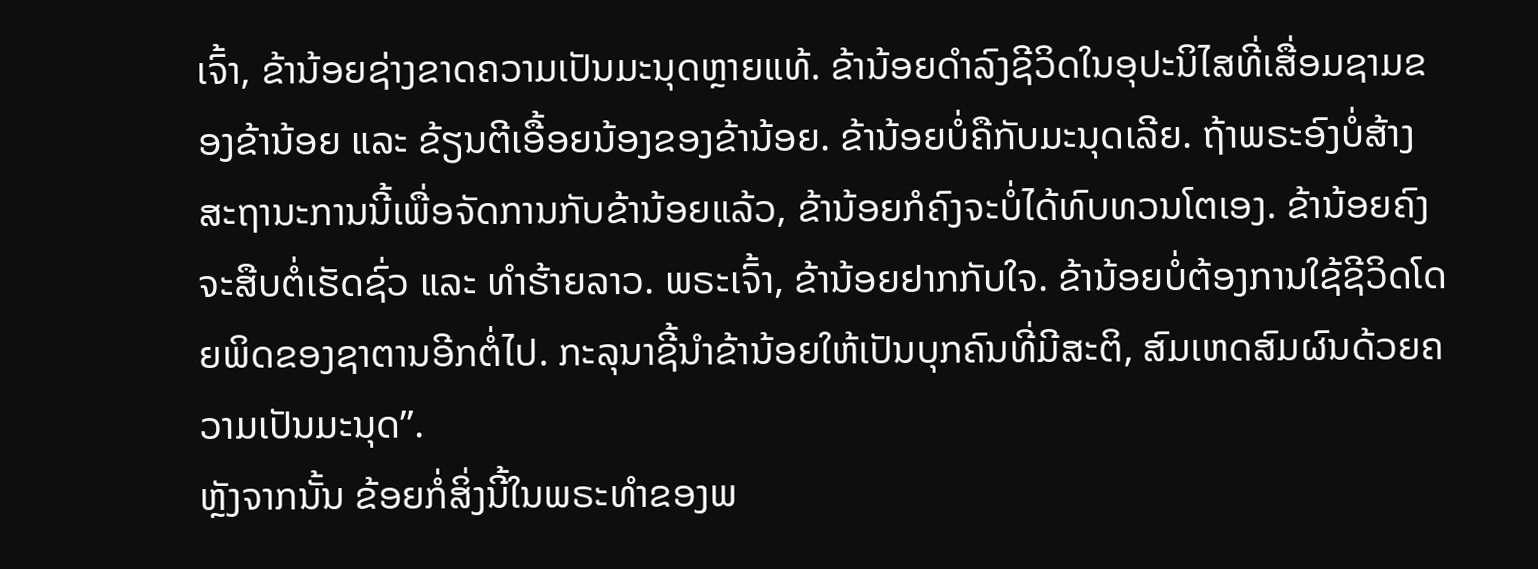ເຈົ້າ, ຂ້ານ້ອຍຊ່າງຂາດຄວາມເປັນມະນຸດຫຼາຍແທ້. ຂ້ານ້ອຍດຳລົງຊີວິດໃນອຸປະນິໄສທີ່ເສື່ອມຊາມຂອງຂ້ານ້ອຍ ແລະ ຂ້ຽນຕີເອື້ອຍນ້ອງຂອງຂ້ານ້ອຍ. ຂ້ານ້ອຍບໍ່ຄືກັບມະນຸດເລີຍ. ຖ້າພຣະອົງບໍ່ສ້າງສະຖານະການນີ້ເພື່ອຈັດການກັບຂ້ານ້ອຍແລ້ວ, ຂ້ານ້ອຍກໍຄົງຈະບໍ່ໄດ້ທົບທວນໂຕເອງ. ຂ້ານ້ອຍຄົງຈະສືບຕໍ່ເຮັດຊົ່ວ ແລະ ທຳຮ້າຍລາວ. ພຣະເຈົ້າ, ຂ້ານ້ອຍຢາກກັບໃຈ. ຂ້ານ້ອຍບໍ່ຕ້ອງການໃຊ້ຊີວິດໂດຍພິດຂອງຊາຕານອີກຕໍ່ໄປ. ກະລຸນາຊີ້ນຳຂ້ານ້ອຍໃຫ້ເປັນບຸກຄົນທີ່ມີສະຕິ, ສົມເຫດສົມຜົນດ້ວຍຄວາມເປັນມະນຸດ”.
ຫຼັງຈາກນັ້ນ ຂ້ອຍກໍ່ສິ່ງນີ້ໃນພຣະທຳຂອງພ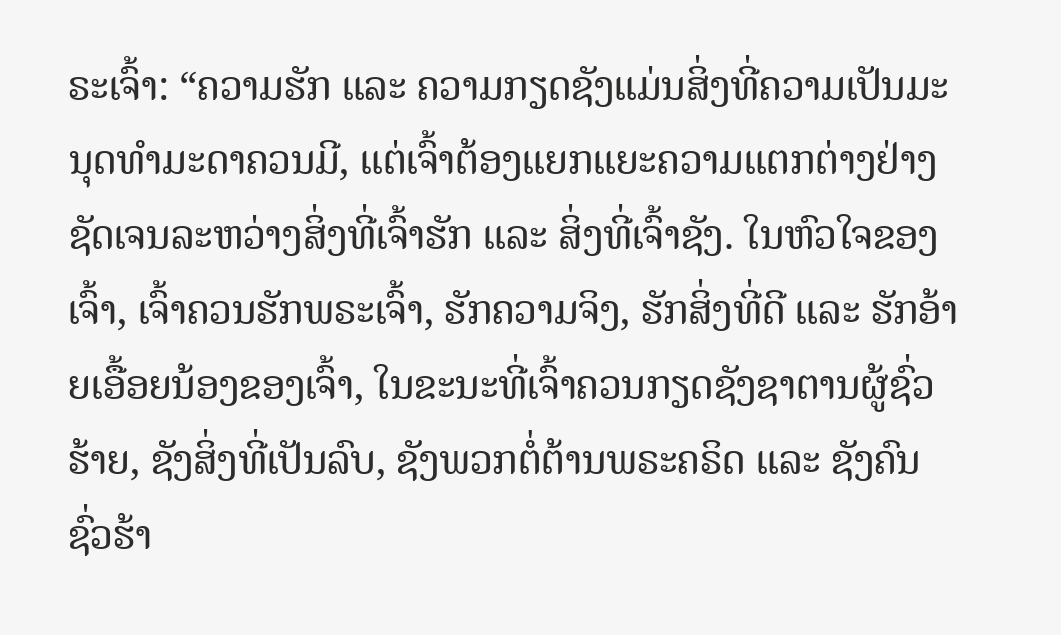ຣະເຈົ້າ: “ຄວາມຮັກ ແລະ ຄວາມກຽດຊັງແມ່ນສິ່ງທີ່ຄວາມເປັນມະນຸດທຳມະດາຄວນມີ, ແຕ່ເຈົ້າຕ້ອງແຍກແຍະຄວາມແຕກຕ່າງຢ່າງຊັດເຈນລະຫວ່າງສິ່ງທີ່ເຈົ້າຮັກ ແລະ ສິ່ງທີ່ເຈົ້າຊັງ. ໃນຫົວໃຈຂອງເຈົ້າ, ເຈົ້າຄວນຮັກພຣະເຈົ້າ, ຮັກຄວາມຈິງ, ຮັກສິ່ງທີ່ດີ ແລະ ຮັກອ້າຍເອື້ອຍນ້ອງຂອງເຈົ້າ, ໃນຂະນະທີ່ເຈົ້າຄວນກຽດຊັງຊາຕານຜູ້ຊົ່ວຮ້າຍ, ຊັງສິ່ງທີ່ເປັນລົບ, ຊັງພວກຕໍ່ຕ້ານພຣະຄຣິດ ແລະ ຊັງຄົນຊົ່ວຮ້າ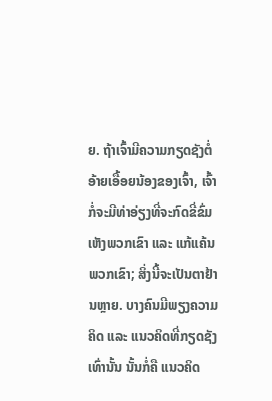ຍ. ຖ້າເຈົ້າມີຄວາມກຽດຊັງຕໍ່ອ້າຍເອື້ອຍນ້ອງຂອງເຈົ້າ, ເຈົ້າກໍ່ຈະມີທ່າອ່ຽງທີ່ຈະກົດຂີ່ຂົ່ມເຫັງພວກເຂົາ ແລະ ແກ້ແຄ້ນພວກເຂົາ; ສິ່ງນີ້ຈະເປັນຕາຢ້ານຫຼາຍ. ບາງຄົນມີພຽງຄວາມຄິດ ແລະ ແນວຄິດທີ່ກຽດຊັງເທົ່ານັ້ນ ນັ້ນກໍ່ຄື ແນວຄິດ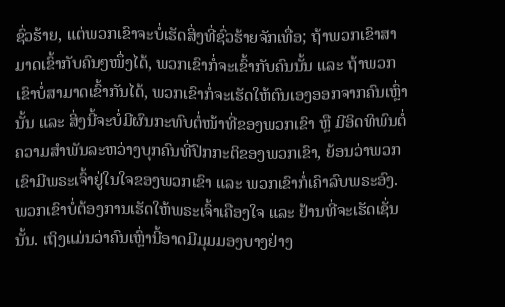ຊົ່ວຮ້າຍ, ແຕ່ພວກເຂົາຈະບໍ່ເຮັດສິ່ງທີ່ຊົ່ວຮ້າຍຈັກເທື່ອ; ຖ້າພວກເຂົາສາມາດເຂົ້າກັບຄົນໆໜຶ່ງໄດ້, ພວກເຂົາກໍ່ຈະເຂົ້າກັບຄົນນັ້ນ ແລະ ຖ້າພວກເຂົາບໍ່ສາມາດເຂົ້າກັນໄດ້, ພວກເຂົາກໍ່ຈະເຮັດໃຫ້ຕົນເອງອອກຈາກຄົນເຫຼົ່ານັ້ນ ແລະ ສິ່ງນີ້ຈະບໍ່ມີຜົນກະທົບຕໍ່ໜ້າທີ່ຂອງພວກເຂົາ ຫຼື ມີອິດທິພົນຕໍ່ຄວາມສຳພັນລະຫວ່າງບຸກຄົນທີ່ປົກກະຕິຂອງພວກເຂົາ, ຍ້ອນວ່າພວກເຂົາມີພຣະເຈົ້າຢູ່ໃນໃຈຂອງພວກເຂົາ ແລະ ພວກເຂົາກໍ່ເຄົາລົບພຣະອົງ. ພວກເຂົາບໍ່ຕ້ອງການເຮັດໃຫ້ພຣະເຈົ້າເຄືອງໃຈ ແລະ ຢ້ານທີ່ຈະເຮັດເຊັ່ນນັ້ນ. ເຖິງແມ່ນວ່າຄົນເຫຼົ່ານີ້ອາດມີມຸມມອງບາງຢ່າງ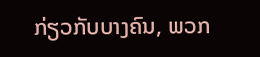ກ່ຽວກັບບາງຄົນ, ພວກ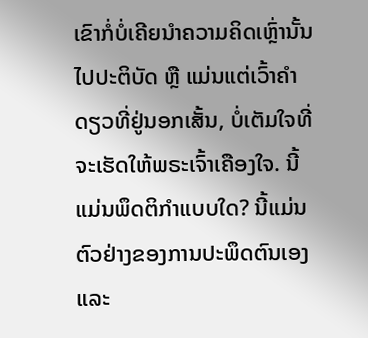ເຂົາກໍ່ບໍ່ເຄີຍນຳຄວາມຄິດເຫຼົ່ານັ້ນໄປປະຕິບັດ ຫຼື ແມ່ນແຕ່ເວົ້າຄໍາດຽວທີ່ຢູ່ນອກເສັ້ນ, ບໍ່ເຕັມໃຈທີ່ຈະເຮັດໃຫ້ພຣະເຈົ້າເຄືອງໃຈ. ນີ້ແມ່ນພຶດຕິກຳແບບໃດ? ນີ້ແມ່ນຕົວຢ່າງຂອງການປະພຶດຕົນເອງ ແລະ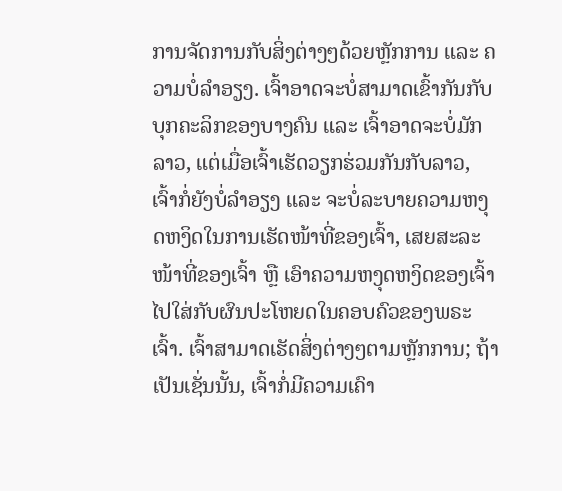ການຈັດການກັບສິ່ງຕ່າງໆດ້ວຍຫຼັກການ ແລະ ຄວາມບໍ່ລຳອຽງ. ເຈົ້າອາດຈະບໍ່ສາມາດເຂົ້າກັນກັບບຸກຄະລິກຂອງບາງຄົນ ແລະ ເຈົ້າອາດຈະບໍ່ມັກລາວ, ແຕ່ເມື່ອເຈົ້າເຮັດວຽກຮ່ວມກັນກັບລາວ, ເຈົ້າກໍ່ຍັງບໍ່ລຳອຽງ ແລະ ຈະບໍ່ລະບາຍຄວາມຫງຸດຫງິດໃນການເຮັດໜ້າທີ່ຂອງເຈົ້າ, ເສຍສະລະໜ້າທີ່ຂອງເຈົ້າ ຫຼື ເອົາຄວາມຫງຸດຫງິດຂອງເຈົ້າໄປໃສ່ກັບຜົນປະໂຫຍດໃນຄອບຄົວຂອງພຣະເຈົ້າ. ເຈົ້າສາມາດເຮັດສິ່ງຕ່າງໆຕາມຫຼັກການ; ຖ້າເປັນເຊັ່ນນັ້ນ, ເຈົ້າກໍ່ມີຄວາມເຄົາ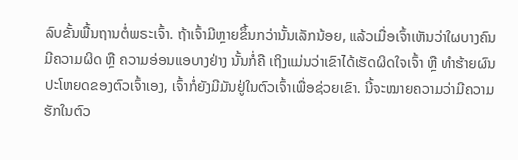ລົບຂັ້ນພື້ນຖານຕໍ່ພຣະເຈົ້າ. ຖ້າເຈົ້າມີຫຼາຍຂຶ້ນກວ່ານັ້ນເລັກນ້ອຍ, ແລ້ວເມື່ອເຈົ້າເຫັນວ່າໃຜບາງຄົນມີຄວາມຜິດ ຫຼື ຄວາມອ່ອນແອບາງຢ່າງ ນັ້ນກໍ່ຄື ເຖິງແມ່ນວ່າເຂົາໄດ້ເຮັດຜິດໃຈເຈົ້າ ຫຼື ທຳຮ້າຍຜົນປະໂຫຍດຂອງຕົວເຈົ້າເອງ, ເຈົ້າກໍ່ຍັງມີມັນຢູ່ໃນຕົວເຈົ້າເພື່ອຊ່ວຍເຂົາ. ນີ້ຈະໝາຍຄວາມວ່າມີຄວາມຮັກໃນຕົວ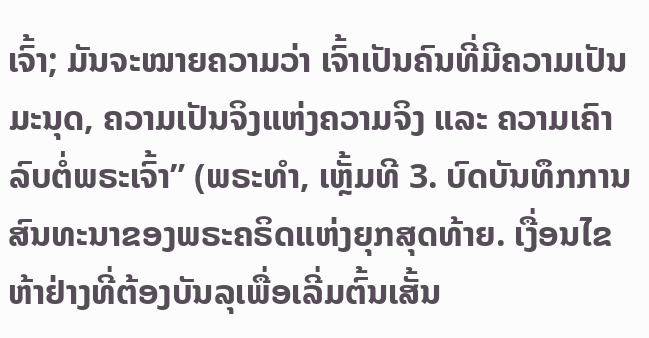ເຈົ້າ; ມັນຈະໝາຍຄວາມວ່າ ເຈົ້າເປັນຄົນທີ່ມີຄວາມເປັນມະນຸດ, ຄວາມເປັນຈິງແຫ່ງຄວາມຈິງ ແລະ ຄວາມເຄົາລົບຕໍ່ພຣະເຈົ້າ” (ພຣະທຳ, ເຫຼັ້ມທີ 3. ບົດບັນທຶກການສົນທະນາຂອງພຣະຄຣິດແຫ່ງຍຸກສຸດທ້າຍ. ເງື່ອນໄຂຫ້າຢ່າງທີ່ຕ້ອງບັນລຸເພື່ອເລີ່ມຕົ້ນເສັ້ນ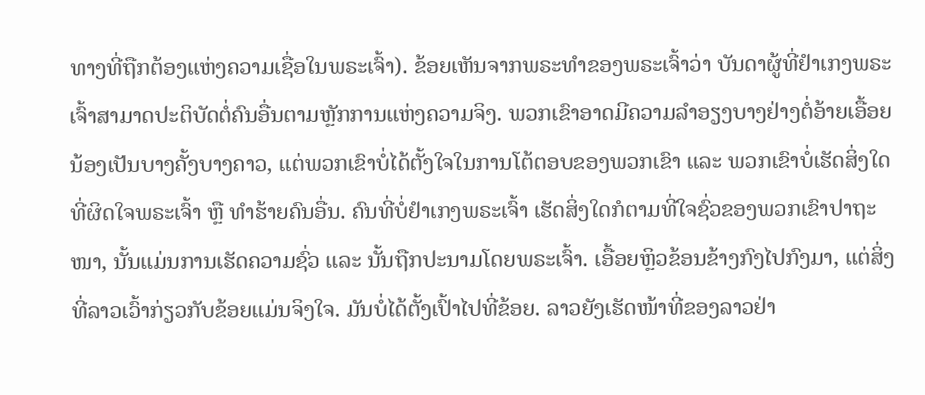ທາງທີ່ຖືກຕ້ອງແຫ່ງຄວາມເຊື່ອໃນພຣະເຈົ້າ). ຂ້ອຍເຫັນຈາກພຣະທຳຂອງພຣະເຈົ້າວ່າ ບັນດາຜູ້ທີ່ຢຳເກງພຣະເຈົ້າສາມາດປະຕິບັດຕໍ່ຄົນອື່ນຕາມຫຼັກການແຫ່ງຄວາມຈິງ. ພວກເຂົາອາດມີຄວາມລຳອຽງບາງຢ່າງຕໍ່ອ້າຍເອື້ອຍນ້ອງເປັນບາງຄັ້ງບາງຄາວ, ແຕ່ພວກເຂົາບໍ່ໄດ້ຕັ້ງໃຈໃນການໂຕ້ຕອບຂອງພວກເຂົາ ແລະ ພວກເຂົາບໍ່ເຮັດສິ່ງໃດທີ່ຜິດໃຈພຣະເຈົ້າ ຫຼື ທຳຮ້າຍຄົນອື່ນ. ຄົນທີ່ບໍ່ຢຳເກງພຣະເຈົ້າ ເຮັດສິ່ງໃດກໍຕາມທີ່ໃຈຊົ່ວຂອງພວກເຂົາປາຖະໜາ, ນັ້ນແມ່ນການເຮັດຄວາມຊົ່ວ ແລະ ນັ້ນຖືກປະນາມໂດຍພຣະເຈົ້າ. ເອື້ອຍຫຼິວຂ້ອນຂ້າງກົງໄປກົງມາ, ແຕ່ສິ່ງທີ່ລາວເວົ້າກ່ຽວກັບຂ້ອຍແມ່ນຈິງໃຈ. ມັນບໍ່ໄດ້ຕັ້ງເປົ້າໄປທີ່ຂ້ອຍ. ລາວຍັງເຮັດໜ້າທີ່ຂອງລາວຢ່າ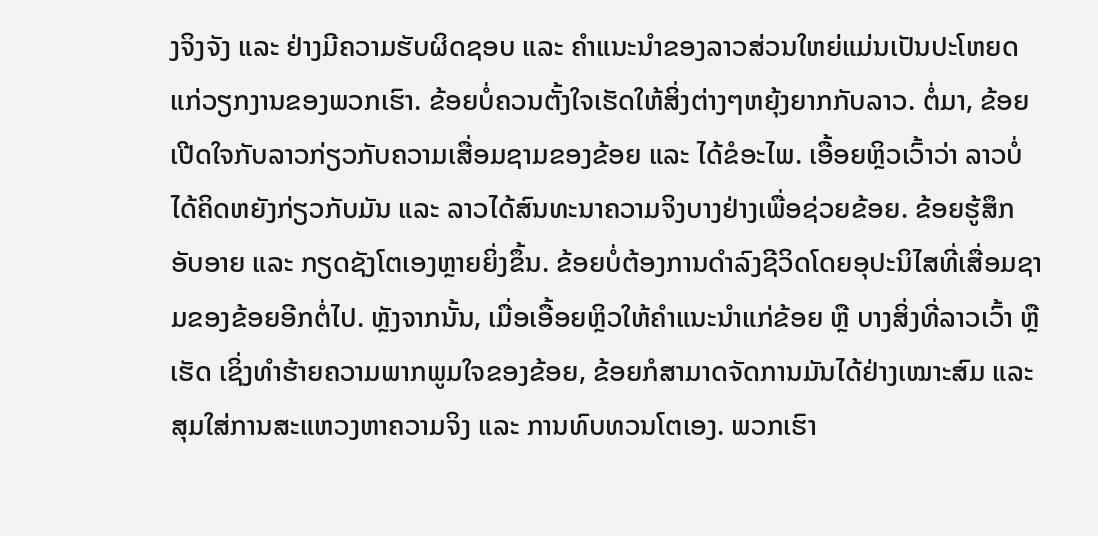ງຈິງຈັງ ແລະ ຢ່າງມີຄວາມຮັບຜິດຊອບ ແລະ ຄຳແນະນຳຂອງລາວສ່ວນໃຫຍ່ແມ່ນເປັນປະໂຫຍດແກ່ວຽກງານຂອງພວກເຮົາ. ຂ້ອຍບໍ່ຄວນຕັ້ງໃຈເຮັດໃຫ້ສິ່ງຕ່າງໆຫຍຸ້ງຍາກກັບລາວ. ຕໍ່ມາ, ຂ້ອຍເປີດໃຈກັບລາວກ່ຽວກັບຄວາມເສື່ອມຊາມຂອງຂ້ອຍ ແລະ ໄດ້ຂໍອະໄພ. ເອື້ອຍຫຼິວເວົ້າວ່າ ລາວບໍ່ໄດ້ຄິດຫຍັງກ່ຽວກັບມັນ ແລະ ລາວໄດ້ສົນທະນາຄວາມຈິງບາງຢ່າງເພື່ອຊ່ວຍຂ້ອຍ. ຂ້ອຍຮູ້ສຶກອັບອາຍ ແລະ ກຽດຊັງໂຕເອງຫຼາຍຍິ່ງຂຶ້ນ. ຂ້ອຍບໍ່ຕ້ອງການດຳລົງຊີວິດໂດຍອຸປະນິໄສທີ່ເສື່ອມຊາມຂອງຂ້ອຍອີກຕໍ່ໄປ. ຫຼັງຈາກນັ້ນ, ເມື່ອເອື້ອຍຫຼິວໃຫ້ຄຳແນະນຳແກ່ຂ້ອຍ ຫຼື ບາງສິ່ງທີ່ລາວເວົ້າ ຫຼື ເຮັດ ເຊິ່ງທຳຮ້າຍຄວາມພາກພູມໃຈຂອງຂ້ອຍ, ຂ້ອຍກໍສາມາດຈັດການມັນໄດ້ຢ່າງເໝາະສົມ ແລະ ສຸມໃສ່ການສະແຫວງຫາຄວາມຈິງ ແລະ ການທົບທວນໂຕເອງ. ພວກເຮົາ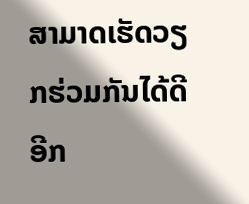ສາມາດເຮັດວຽກຮ່ວມກັນໄດ້ດີອີກ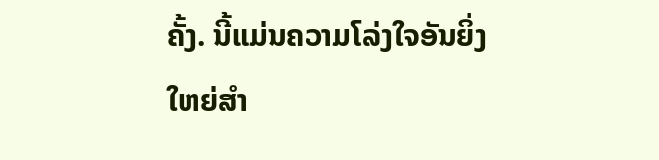ຄັ້ງ. ນີ້ແມ່ນຄວາມໂລ່ງໃຈອັນຍິ່ງໃຫຍ່ສຳ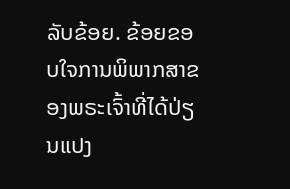ລັບຂ້ອຍ. ຂ້ອຍຂອບໃຈການພິພາກສາຂອງພຣະເຈົ້າທີ່ໄດ້ປ່ຽນແປງ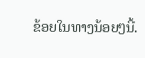ຂ້ອຍໃນທາງນ້ອຍໆນີ້.